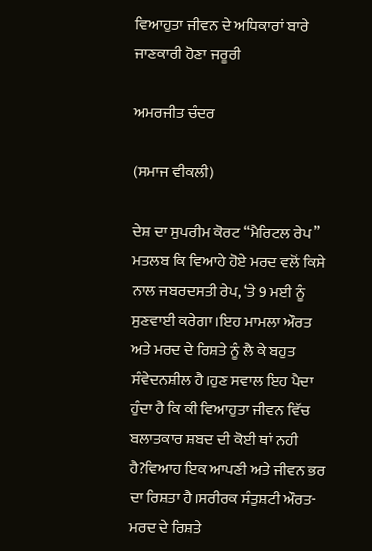ਵਿਆਹੁਤਾ ਜੀਵਨ ਦੇ ਅਧਿਕਾਰਾਂ ਬਾਰੇ ਜਾਣਕਾਰੀ ਹੋਣਾ ਜਰੂਰੀ

ਅਮਰਜੀਤ ਚੰਦਰ

(ਸਮਾਜ ਵੀਕਲੀ)

ਦੇਸ਼ ਦਾ ਸੁਪਰੀਮ ਕੋਰਟ “ਮੈਰਿਟਲ ਰੇਪ” ਮਤਲਬ ਕਿ ਵਿਆਹੇ ਹੋਏ ਮਰਦ ਵਲੋਂ ਕਿਸੇ ਨਾਲ ਜਬਰਦਸਤੀ ਰੇਪ, ‘ਤੇ 9 ਮਈ ਨੂੰ ਸੁਣਵਾਈ ਕਰੇਗਾ।ਇਹ ਮਾਮਲਾ ਔਰਤ ਅਤੇ ਮਰਦ ਦੇ ਰਿਸ਼ਤੇ ਨੂੰ ਲੈ ਕੇ ਬਹੁਤ ਸੰਵੇਦਨਸ਼ੀਲ ਹੈ।ਹੁਣ ਸਵਾਲ ਇਹ ਪੈਦਾ ਹੁੰਦਾ ਹੈ ਕਿ ਕੀ ਵਿਆਹੁਤਾ ਜੀਵਨ ਵਿੱਚ ਬਲਾਤਕਾਰ ਸ਼ਬਦ ਦੀ ਕੋਈ ਥਾਂ ਨਹੀ ਹੈ?ਵਿਆਹ ਇਕ ਆਪਣੀ ਅਤੇ ਜੀਵਨ ਭਰ ਦਾ ਰਿਸ਼ਤਾ ਹੈ।ਸਰੀਰਕ ਸੰਤੁਸ਼ਟੀ ਔਰਤ-ਮਰਦ ਦੇ ਰਿਸ਼ਤੇ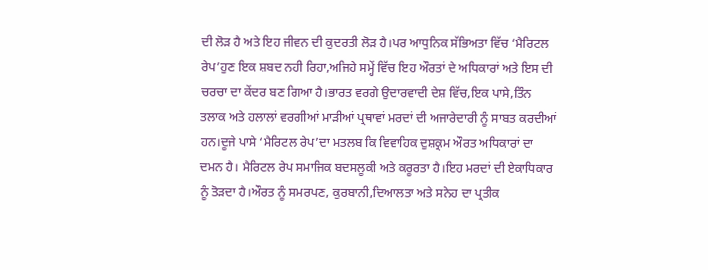ਦੀ ਲੋੜ ਹੈ ਅਤੇ ਇਹ ਜੀਵਨ ਦੀ ਕੁਦਰਤੀ ਲੋੜ ਹੈ।ਪਰ ਆਧੁਨਿਕ ਸੱਭਿਅਤਾ ਵਿੱਚ ‘ਮੈਰਿਟਲ ਰੇਪ’ਹੁਣ ਇਕ ਸ਼ਬਦ ਨਹੀ ਰਿਹਾ,ਅਜਿਹੇ ਸਮ੍ਹੇਂ ਵਿੱਚ ਇਹ ਔਰਤਾਂ ਦੇ ਅਧਿਕਾਰਾਂ ਅਤੇ ਇਸ ਦੀ ਚਰਚਾ ਦਾ ਕੇਂਦਰ ਬਣ ਗਿਆ ਹੈ।ਭਾਰਤ ਵਰਗੇ ਉਦਾਰਵਾਦੀ ਦੇਸ਼ ਵਿੱਚ,ਇਕ ਪਾਸੇ,ਤਿੰਨ ਤਲਾਕ ਅਤੇ ਹਲਾਲਾਂ ਵਰਗੀਆਂ ਮਾੜੀਆਂ ਪ੍ਰਥਾਵਾਂ ਮਰਦਾਂ ਦੀ ਅਜਾਰੇਦਾਰੀ ਨੂੰ ਸਾਬਤ ਕਰਦੀਆਂ ਹਨ।ਦੂਜੇ ਪਾਸੇ ‘ਮੈਰਿਟਲ ਰੇਪ’ਦਾ ਮਤਲਬ ਕਿ ਵਿਵਾਹਿਕ ਦੁਸ਼ਕ੍ਰਮ ਔਰਤ ਅਧਿਕਾਰਾਂ ਦਾ ਦਮਨ ਹੈ। ਮੈਰਿਟਲ ਰੇਪ ਸਮਾਜਿਕ ਬਦਸਲੂਕੀ ਅਤੇ ਕਰੂਰਤਾ ਹੈ।ਇਹ ਮਰਦਾਂ ਦੀ ਏਕਾਧਿਕਾਰ ਨੂੰ ਤੋੜਦਾ ਹੈ।ਔਰਤ ਨੂੰ ਸਮਰਪਣ, ਕੁਰਬਾਨੀ,ਦਿਆਲਤਾ ਅਤੇ ਸਨੇਹ ਦਾ ਪ੍ਰਤੀਕ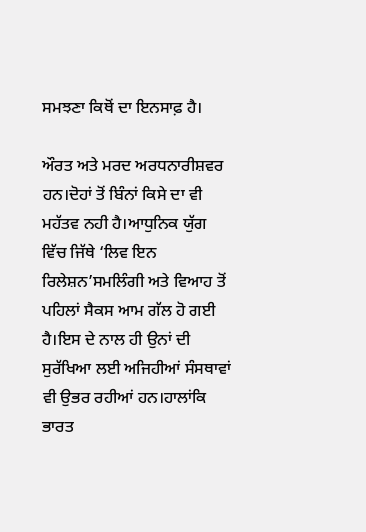ਸਮਝਣਾ ਕਿਥੋਂ ਦਾ ਇਨਸਾਫ਼ ਹੈ।

ਔਰਤ ਅਤੇ ਮਰਦ ਅਰਧਨਾਰੀਸ਼ਵਰ ਹਨ।ਦੋਹਾਂ ਤੋਂ ਬਿੰਨਾਂ ਕਿਸੇ ਦਾ ਵੀ ਮਹੱਤਵ ਨਹੀ ਹੈ।ਆਧੁਨਿਕ ਯੁੱਗ ਵਿੱਚ ਜਿੱਥੇ ‘ਲਿਵ ਇਨ ਰਿਲੇਸ਼ਨ’ਸਮਲਿੰਗੀ ਅਤੇ ਵਿਆਹ ਤੋਂ ਪਹਿਲਾਂ ਸੈਕਸ ਆਮ ਗੱਲ ਹੋ ਗਈ ਹੈ।ਇਸ ਦੇ ਨਾਲ ਹੀ ਉਨਾਂ ਦੀ ਸੁਰੱਖਿਆ ਲਈ ਅਜਿਹੀਆਂ ਸੰਸਥਾਵਾਂ ਵੀ ਉਭਰ ਰਹੀਆਂ ਹਨ।ਹਾਲਾਂਕਿ ਭਾਰਤ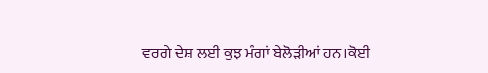ਵਰਗੇ ਦੇਸ਼ ਲਈ ਕੁਝ ਮੰਗਾਂ ਬੇਲੋੜੀਆਂ ਹਨ।ਕੋਈ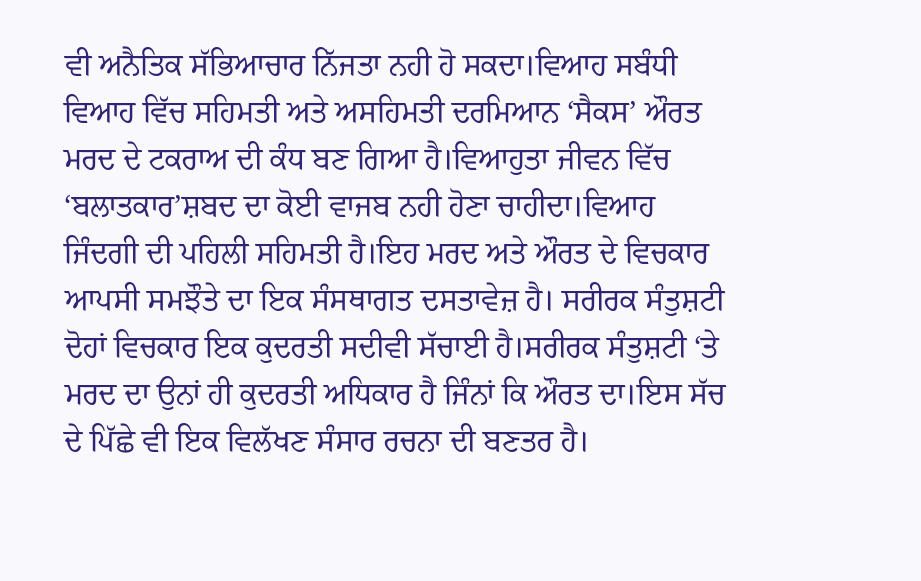ਵੀ ਅਨੈਤਿਕ ਸੱਭਿਆਚਾਰ ਨਿੱਜਤਾ ਨਹੀ ਹੋ ਸਕਦਾ।ਵਿਆਹ ਸਬੰਧੀ ਵਿਆਹ ਵਿੱਚ ਸਹਿਮਤੀ ਅਤੇ ਅਸਹਿਮਤੀ ਦਰਮਿਆਨ ‘ਸੈਕਸ’ ਔਰਤ ਮਰਦ ਦੇ ਟਕਰਾਅ ਦੀ ਕੰਧ ਬਣ ਗਿਆ ਹੈ।ਵਿਆਹੁਤਾ ਜੀਵਨ ਵਿੱਚ ‘ਬਲਾਤਕਾਰ’ਸ਼ਬਦ ਦਾ ਕੋਈ ਵਾਜਬ ਨਹੀ ਹੋਣਾ ਚਾਹੀਦਾ।ਵਿਆਹ ਜਿੰਦਗੀ ਦੀ ਪਹਿਲੀ ਸਹਿਮਤੀ ਹੈ।ਇਹ ਮਰਦ ਅਤੇ ਔਰਤ ਦੇ ਵਿਚਕਾਰ ਆਪਸੀ ਸਮਝੌਤੇ ਦਾ ਇਕ ਸੰਸਥਾਗਤ ਦਸਤਾਵੇਜ਼ ਹੈ। ਸਰੀਰਕ ਸੰਤੁਸ਼ਟੀ ਦੋਹਾਂ ਵਿਚਕਾਰ ਇਕ ਕੁਦਰਤੀ ਸਦੀਵੀ ਸੱਚਾਈ ਹੈ।ਸਰੀਰਕ ਸੰਤੁਸ਼ਟੀ ‘ਤੇ ਮਰਦ ਦਾ ਉਨਾਂ ਹੀ ਕੁਦਰਤੀ ਅਧਿਕਾਰ ਹੈ ਜਿੰਨਾਂ ਕਿ ਔਰਤ ਦਾ।ਇਸ ਸੱਚ ਦੇ ਪਿੱਛੇ ਵੀ ਇਕ ਵਿਲੱਖਣ ਸੰਸਾਰ ਰਚਨਾ ਦੀ ਬਣਤਰ ਹੈ।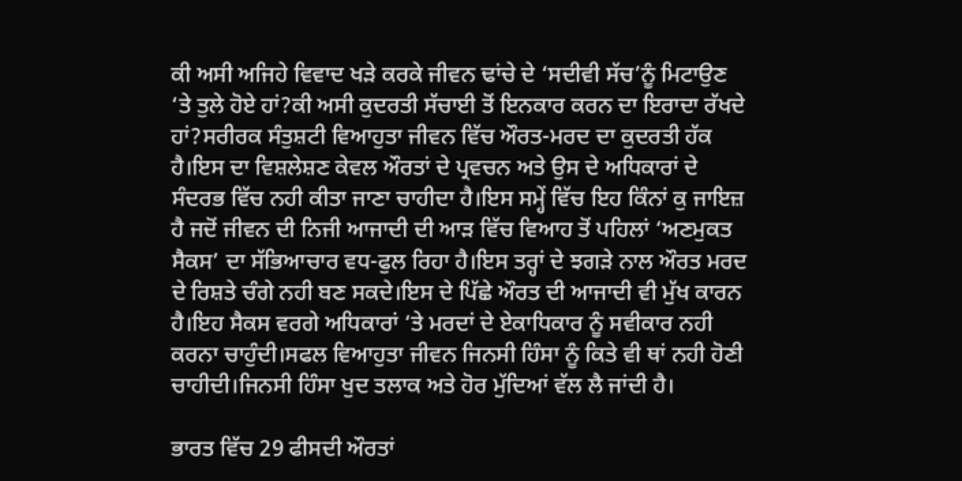ਕੀ ਅਸੀ ਅਜਿਹੇ ਵਿਵਾਦ ਖੜੇ ਕਰਕੇ ਜੀਵਨ ਢਾਂਚੇ ਦੇ ‘ਸਦੀਵੀ ਸੱਚ’ਨੂੰ ਮਿਟਾਉਣ ‘ਤੇ ਤੁਲੇ ਹੋਏ ਹਾਂ?ਕੀ ਅਸੀ ਕੁਦਰਤੀ ਸੱਚਾਈ ਤੋਂ ਇਨਕਾਰ ਕਰਨ ਦਾ ਇਰਾਦਾ ਰੱਖਦੇ ਹਾਂ?ਸਰੀਰਕ ਸੰਤੁਸ਼ਟੀ ਵਿਆਹੁਤਾ ਜੀਵਨ ਵਿੱਚ ਔਰਤ-ਮਰਦ ਦਾ ਕੁਦਰਤੀ ਹੱਕ ਹੈ।ਇਸ ਦਾ ਵਿਸ਼ਲੇਸ਼ਣ ਕੇਵਲ ਔਰਤਾਂ ਦੇ ਪ੍ਰਵਚਨ ਅਤੇ ਉਸ ਦੇ ਅਧਿਕਾਰਾਂ ਦੇ ਸੰਦਰਭ ਵਿੱਚ ਨਹੀ ਕੀਤਾ ਜਾਣਾ ਚਾਹੀਦਾ ਹੈ।ਇਸ ਸਮ੍ਹੇਂ ਵਿੱਚ ਇਹ ਕਿੰਨਾਂ ਕੁ ਜਾਇਜ਼ ਹੈ ਜਦੋਂ ਜੀਵਨ ਦੀ ਨਿਜੀ ਆਜਾਦੀ ਦੀ ਆੜ ਵਿੱਚ ਵਿਆਹ ਤੋਂ ਪਹਿਲਾਂ ‘ਅਣਮੁਕਤ ਸੈਕਸ’ ਦਾ ਸੱਭਿਆਚਾਰ ਵਧ-ਫੁਲ ਰਿਹਾ ਹੈ।ਇਸ ਤਰ੍ਹਾਂ ਦੇ ਝਗੜੇ ਨਾਲ ਔਰਤ ਮਰਦ ਦੇ ਰਿਸ਼ਤੇ ਚੰਗੇ ਨਹੀ ਬਣ ਸਕਦੇ।ਇਸ ਦੇ ਪਿੱਛੇ ਔਰਤ ਦੀ ਆਜਾਦੀ ਵੀ ਮੁੱਖ ਕਾਰਨ ਹੈ।ਇਹ ਸੈਕਸ ਵਰਗੇ ਅਧਿਕਾਰਾਂ ‘ਤੇ ਮਰਦਾਂ ਦੇ ਏਕਾਧਿਕਾਰ ਨੂੰ ਸਵੀਕਾਰ ਨਹੀ ਕਰਨਾ ਚਾਹੁੰਦੀ।ਸਫਲ ਵਿਆਹੁਤਾ ਜੀਵਨ ਜਿਨਸੀ ਹਿੰਸਾ ਨੂੰ ਕਿਤੇ ਵੀ ਥਾਂ ਨਹੀ ਹੋਣੀ ਚਾਹੀਦੀ।ਜਿਨਸੀ ਹਿੰਸਾ ਖੁਦ ਤਲਾਕ ਅਤੇ ਹੋਰ ਮੁੱਦਿਆਂ ਵੱਲ ਲੈ ਜਾਂਦੀ ਹੈ।

ਭਾਰਤ ਵਿੱਚ 29 ਫੀਸਦੀ ਔਰਤਾਂ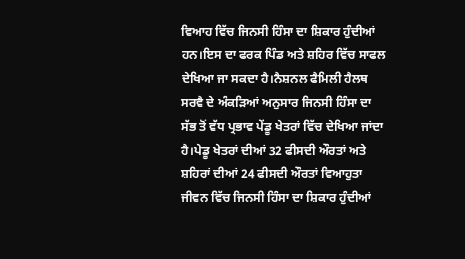ਵਿਆਹ ਵਿੱਚ ਜਿਨਸੀ ਹਿੰਸਾ ਦਾ ਸ਼ਿਕਾਰ ਹੁੰਦੀਆਂ ਹਨ।ਇਸ ਦਾ ਫਰਕ ਪਿੰਡ ਅਤੇ ਸ਼ਹਿਰ ਵਿੱਚ ਸਾਫਲ ਦੇਖਿਆ ਜਾ ਸਕਦਾ ਹੈ।ਨੈਸ਼ਨਲ ਫੈਮਿਲੀ ਹੈਲਥ ਸਰਵੈ ਦੇ ਅੰਕੜਿਆਂ ਅਨੁਸਾਰ ਜਿਨਸੀ ਹਿੰਸਾ ਦਾ ਸੱਭ ਤੋਂ ਵੱਧ ਪ੍ਰਭਾਵ ਪੇਂਡੂ ਖੇਤਰਾਂ ਵਿੱਚ ਦੇਖਿਆ ਜਾਂਦਾ ਹੈ।ਪੇਡੂ ਖੇਤਰਾਂ ਦੀਆਂ 32 ਫੀਸਦੀ ਔਰਤਾਂ ਅਤੇ ਸ਼ਹਿਰਾਂ ਦੀਆਂ 24 ਫੀਸਦੀ ਔਰਤਾਂ ਵਿਆਹੁਤਾ ਜੀਵਨ ਵਿੱਚ ਜਿਨਸੀ ਹਿੰਸਾ ਦਾ ਸ਼ਿਕਾਰ ਹੁੰਦੀਆਂ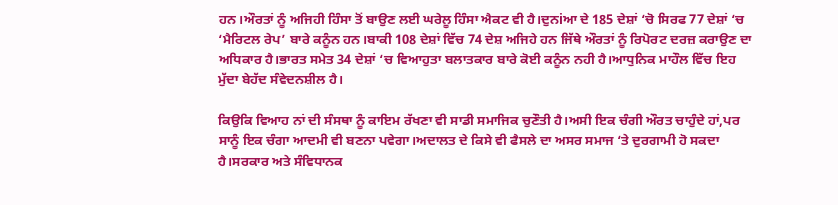ਹਨ।ਔਰਤਾਂ ਨੂੰ ਅਜਿਹੀ ਹਿੰਸਾ ਤੋਂ ਬਾਉਣ ਲਈ ਘਰੇਲੂ ਹਿੰਸਾ ਐਕਟ ਵੀ ਹੈ।ਦੁਨiਆ ਦੇ 185 ਦੇਸ਼ਾਂ ‘ਚੋ ਸਿਰਫ 77 ਦੇਸ਼ਾਂ ‘ਚ ‘ਮੈਰਿਟਲ ਰੇਪ’ ਬਾਰੇ ਕਨੂੰਨ ਹਨ।ਬਾਕੀ 108 ਦੇਸ਼ਾਂ ਵਿੱਚ 74 ਦੇਸ਼ ਅਜਿਹੇ ਹਨ ਜਿੱਥੇ ਔਰਤਾਂ ਨੂੰ ਰਿਪੋਰਟ ਦਰਜ਼ ਕਰਾਉਣ ਦਾ ਅਧਿਕਾਰ ਹੈ।ਭਾਰਤ ਸਮੇਤ 34 ਦੇਸ਼ਾਂ ‘ਚ ਵਿਆਹੁਤਾ ਬਲਾਤਕਾਰ ਬਾਰੇ ਕੋਈ ਕਨੂੰਨ ਨਹੀ ਹੈ।ਆਧੁਨਿਕ ਮਾਹੌਲ ਵਿੱਚ ਇਹ ਮੁੱਦਾ ਬੇਹੱਦ ਸੰਵੇਦਨਸ਼ੀਲ ਹੈ।

ਕਿਉਕਿ ਵਿਆਹ ਨਾਂ ਦੀ ਸੰਸਥਾ ਨੂੰ ਕਾਇਮ ਰੱਖਣਾ ਵੀ ਸਾਡੀ ਸਮਾਜਿਕ ਚੁਣੌਤੀ ਹੈ।ਅਸੀ ਇਕ ਚੰਗੀ ਔਰਤ ਚਾਹੁੰਦੇ ਹਾਂ,ਪਰ ਸਾਨੂੰ ਇਕ ਚੰਗਾ ਆਦਮੀ ਵੀ ਬਣਨਾ ਪਵੇਗਾ।ਅਦਾਲਤ ਦੇ ਕਿਸੇ ਵੀ ਫੈਸਲੇ ਦਾ ਅਸਰ ਸਮਾਜ ‘ਤੇ ਦੁਰਗਾਮੀ ਹੋ ਸਕਦਾ ਹੈ।ਸਰਕਾਰ ਅਤੇ ਸੰਵਿਧਾਨਕ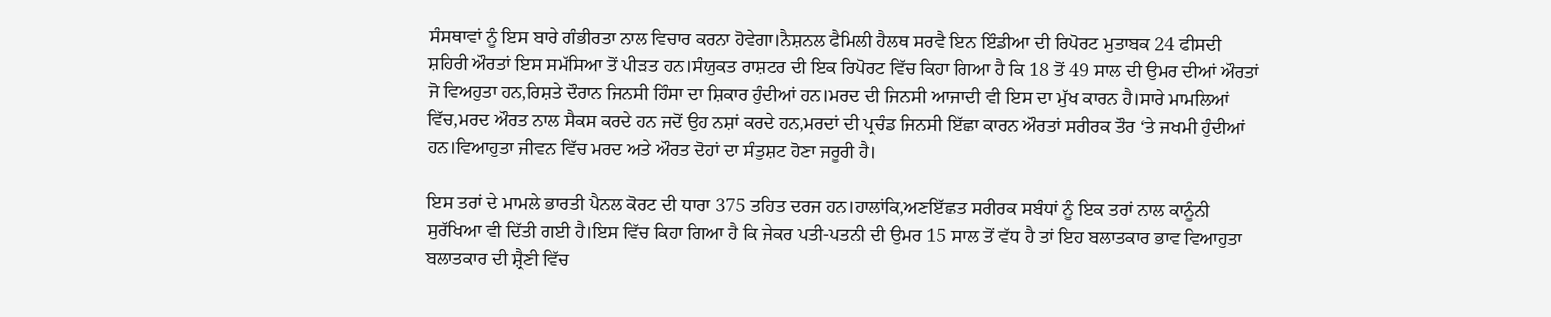ਸੰਸਥਾਵਾਂ ਨੂੰ ਇਸ ਬਾਰੇ ਗੰਭੀਰਤਾ ਨਾਲ ਵਿਚਾਰ ਕਰਨਾ ਹੋਵੇਗਾ।ਨੈਸ਼ਨਲ ਫੈਮਿਲੀ ਹੈਲਥ ਸਰਵੈ ਇਨ ਇੰਡੀਆ ਦੀ ਰਿਪੋਰਟ ਮੁਤਾਬਕ 24 ਫੀਸਦੀ ਸ਼ਹਿਰੀ ਔਰਤਾਂ ਇਸ ਸਮੱਸਿਆ ਤੋਂ ਪੀੜਤ ਹਨ।ਸੰਯੁਕਤ ਰਾਸ਼ਟਰ ਦੀ ਇਕ ਰਿਪੋਰਟ ਵਿੱਚ ਕਿਹਾ ਗਿਆ ਹੈ ਕਿ 18 ਤੋਂ 49 ਸਾਲ ਦੀ ਉਮਰ ਦੀਆਂ ਔਰਤਾਂ ਜੋ ਵਿਅਹੁਤਾ ਹਨ,ਰਿਸ਼ਤੇ ਦੌਰਾਨ ਜਿਨਸੀ ਹਿੰਸਾ ਦਾ ਸ਼ਿਕਾਰ ਹੁੰਦੀਆਂ ਹਨ।ਮਰਦ ਦੀ ਜਿਨਸੀ ਆਜਾਦੀ ਵੀ ਇਸ ਦਾ ਮੁੱਖ ਕਾਰਨ ਹੈ।ਸਾਰੇ ਮਾਮਲਿਆਂ ਵਿੱਚ,ਮਰਦ ਔਰਤ ਨਾਲ ਸੈਕਸ ਕਰਦੇ ਹਨ ਜਦੋਂ ਉਹ ਨਸ਼ਾਂ ਕਰਦੇ ਹਨ,ਮਰਦਾਂ ਦੀ ਪ੍ਰਚੰਡ ਜਿਨਸੀ ਇੱਛਾ ਕਾਰਨ ਔਰਤਾਂ ਸਰੀਰਕ ਤੌਰ ‘ਤੇ ਜਖਮੀ ਹੁੰਦੀਆਂ ਹਨ।ਵਿਆਹੁਤਾ ਜੀਵਨ ਵਿੱਚ ਮਰਦ ਅਤੇ ਔਰਤ ਦੋਹਾਂ ਦਾ ਸੰਤੁਸ਼ਟ ਹੋਣਾ ਜਰੂਰੀ ਹੈ।

ਇਸ ਤਰਾਂ ਦੇ ਮਾਮਲੇ ਭਾਰਤੀ ਪੈਨਲ ਕੋਰਟ ਦੀ ਧਾਰਾ 375 ਤਹਿਤ ਦਰਜ ਹਨ।ਹਾਲਾਂਕਿ,ਅਣਇੱਛਤ ਸਰੀਰਕ ਸਬੰਧਾਂ ਨੂੰ ਇਕ ਤਰਾਂ ਨਾਲ ਕਾਨੂੰਨੀ ਸੁਰੱਖਿਆ ਵੀ ਦਿੱਤੀ ਗਈ ਹੈ।ਇਸ ਵਿੱਚ ਕਿਹਾ ਗਿਆ ਹੈ ਕਿ ਜੇਕਰ ਪਤੀ-ਪਤਨੀ ਦੀ ਉਮਰ 15 ਸਾਲ ਤੋਂ ਵੱਧ ਹੈ ਤਾਂ ਇਹ ਬਲਾਤਕਾਰ ਭਾਵ ਵਿਆਹੁਤਾ ਬਲਾਤਕਾਰ ਦੀ ਸ਼੍ਰੈਣੀ ਵਿੱਚ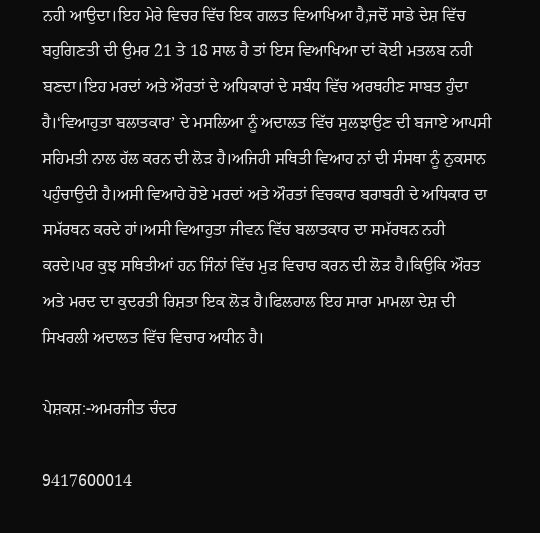ਨਹੀ ਆਉਦਾ।ਇਹ ਮੇਰੇ ਵਿਚਰ ਵਿੱਚ ਇਕ ਗਲਤ ਵਿਆਖਿਆ ਹੈ,ਜਦੋਂ ਸਾਡੇ ਦੇਸ਼ ਵਿੱਚ ਬਹੁਗਿਣਤੀ ਦੀ ਉਮਰ 21 ਤੇ 18 ਸਾਲ ਹੈ ਤਾਂ ਇਸ ਵਿਆਖਿਆ ਦਾਂ ਕੋਈ ਮਤਲਬ ਨਹੀ ਬਣਦਾ।ਇਹ ਮਰਦਾਂ ਅਤੇ ਔਰਤਾਂ ਦੇ ਅਧਿਕਾਰਾਂ ਦੇ ਸਬੰਧ ਵਿੱਚ ਅਰਥਹੀਣ ਸਾਬਤ ਹੁੰਦਾ ਹੈ।‘ਵਿਆਹੁਤਾ ਬਲਾਤਕਾਰ’ ਦੇ ਮਸਲਿਆ ਨੂੰ ਅਦਾਲਤ ਵਿੱਚ ਸੁਲਝਾਉਣ ਦੀ ਬਜਾਏ ਆਪਸੀ ਸਹਿਮਤੀ ਨਾਲ ਹੱਲ ਕਰਨ ਦੀ ਲੋੜ ਹੈ।ਅਜਿਹੀ ਸਥਿਤੀ ਵਿਆਹ ਨਾਂ ਦੀ ਸੰਸਥਾ ਨੂੰ ਨੁਕਸਾਨ ਪਹੁੰਚਾਉਦੀ ਹੈ।ਅਸੀ ਵਿਆਹੇ ਹੋਏ ਮਰਦਾਂ ਅਤੇ ਔਰਤਾਂ ਵਿਚਕਾਰ ਬਰਾਬਰੀ ਦੇ ਅਧਿਕਾਰ ਦਾ ਸਮੱਰਥਨ ਕਰਦੇ ਹਾਂ।ਅਸੀ ਵਿਆਹੁਤਾ ਜੀਵਨ ਵਿੱਚ ਬਲਾਤਕਾਰ ਦਾ ਸਮੱਰਥਨ ਨਹੀ ਕਰਦੇ।ਪਰ ਕੁਝ ਸਥਿਤੀਆਂ ਹਨ ਜਿੰਨਾਂ ਵਿੱਚ ਮੁੜ ਵਿਚਾਰ ਕਰਨ ਦੀ ਲੋੜ ਹੈ।ਕਿਉਕਿ ਔਰਤ ਅਤੇ ਮਰਦ ਦਾ ਕੁਦਰਤੀ ਰਿਸ਼ਤਾ ਇਕ ਲੋੜ ਹੈ।ਫਿਲਹਾਲ ਇਹ ਸਾਰਾ ਮਾਮਲਾ ਦੇਸ਼ ਦੀ ਸਿਖਰਲੀ ਅਦਾਲਤ ਵਿੱਚ ਵਿਚਾਰ ਅਧੀਨ ਹੈ।

ਪੇਸ਼ਕਸ਼:-ਅਮਰਜੀਤ ਚੰਦਰ

9417600014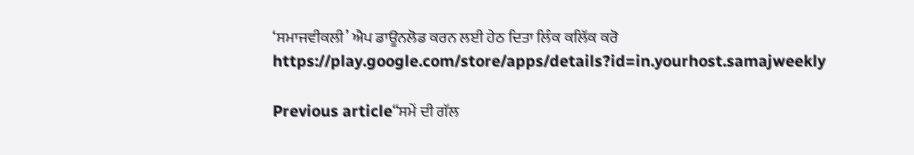‘ਸਮਾਜਵੀਕਲੀ’ ਐਪ ਡਾਊਨਲੋਡ ਕਰਨ ਲਈ ਹੇਠ ਦਿਤਾ ਲਿੰਕ ਕਲਿੱਕ ਕਰੋ
https://play.google.com/store/apps/details?id=in.yourhost.samajweekly

Previous article“ਸਮੇਂ ਦੀ ਗੱਲ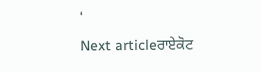‘
Next articleਰਾਏਕੋਟ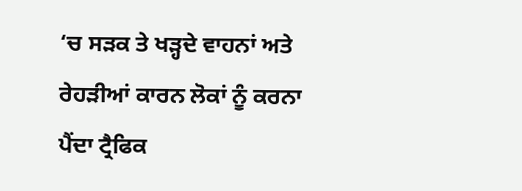‘ਚ ਸੜਕ ਤੇ ਖੜ੍ਹਦੇ ਵਾਹਨਾਂ ਅਤੇ ਰੇਹੜੀਆਂ ਕਾਰਨ ਲੋਕਾਂ ਨੂੰ ਕਰਨਾ ਪੈਂਦਾ ਟ੍ਰੈਫਿਕ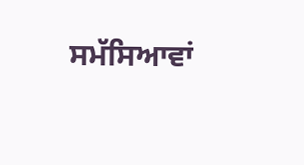ਸਮੱਸਿਆਵਾਂ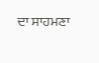ਦਾ ਸਾਹਮਣਾ